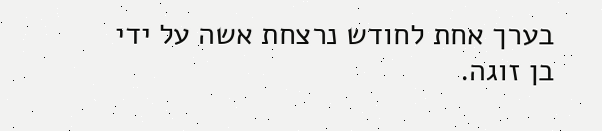בערך אחת לחודש נרצחת אשה על ידי
בן זוגה.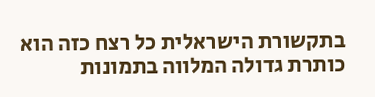בתקשורת הישראלית כל רצח כזה הוא כותרת גדולה המלווה בתמונות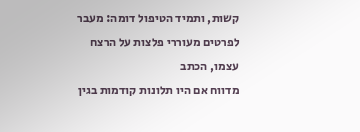קשות, ותמיד הטיפול דומה: מעבר לפרטים מעוררי פלצות על הרצח עצמו, הכתב
מדווח אם היו תלונות קודמות בגין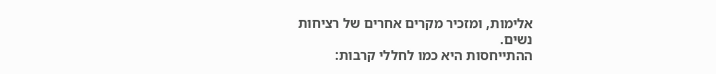אלימות, ומזכיר מקרים אחרים של רציחות
נשים.
ההתייחסות היא כמו לחללי קרבות: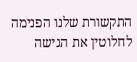התקשורת שלנו הפנימה לחלוטין את הגישה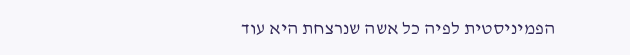הפמיניסטית לפיה כל אשה שנרצחת היא עוד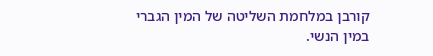קורבן במלחמת השליטה של המין הגברי
במין הנשי.